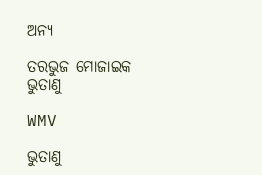ଅନ୍ୟ

ତରଭୁଜ ମୋଜାଇକ ଭୁତାଣୁ

WMV

ଭୁତାଣୁ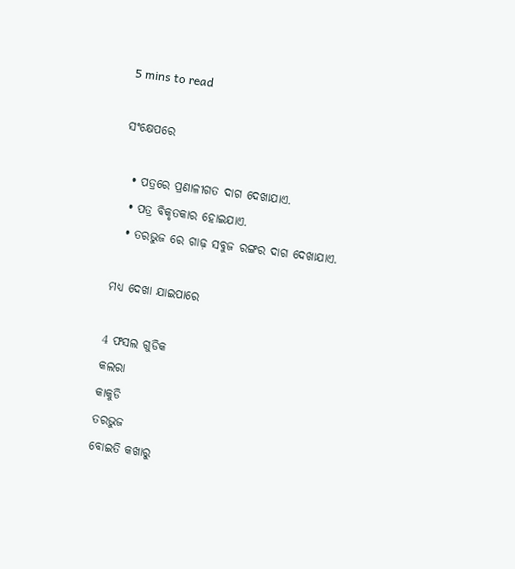5 mins to read

ସଂକ୍ଷେପରେ

  • ପତ୍ରରେ ପ୍ରଣାଳୀଗତ ଦାଗ ଦେଖାଯାଏ.
  • ପତ୍ର ବିକୃତକାର ହୋଇଯାଏ.
  • ତରଭୁଜ ରେ ଗାଢ଼ ସବୁଜ ରଙ୍ଗର ଦାଗ ଦେଖାଯାଏ.

ମଧ୍ୟ ଦେଖା ଯାଇପାରେ

4 ଫସଲ ଗୁଡିକ
କଲରା
କାକୁଡି
ତରଭୁଜ
ବୋଇତି କଖାରୁ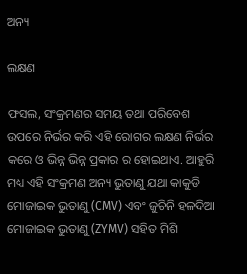ଅନ୍ୟ

ଲକ୍ଷଣ

ଫସଲ, ସଂକ୍ରମଣର ସମୟ ତଥା ପରିବେଶ ଉପରେ ନିର୍ଭର କରି ଏହି ରୋଗର ଲକ୍ଷଣ ନିର୍ଭର କରେ ଓ ଭିନ୍ନ ଭିନ୍ନ ପ୍ରକାର ର ହୋଇଥାଏ. ଆହୁରି ମଧ୍ୟ ଏହି ସଂକ୍ରମଣ ଅନ୍ୟ ଭୁତାଣୁ ଯଥା କାକୁଡି ମୋଜାଇକ ଭୁତାଣୁ (CMV) ଏବଂ ଜୁଚିନି ହଳଦିଆ ମୋଜାଇକ ଭୁତାଣୁ (ZYMV) ସହିତ ମିଶି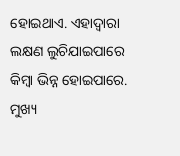ହୋଇଥାଏ. ଏହାଦ୍ୱାରା ଲକ୍ଷଣ ଲୁଚିଯାଇପାରେ କିମ୍ବା ଭିନ୍ନ ହୋଇପାରେ. ମୁଖ୍ୟ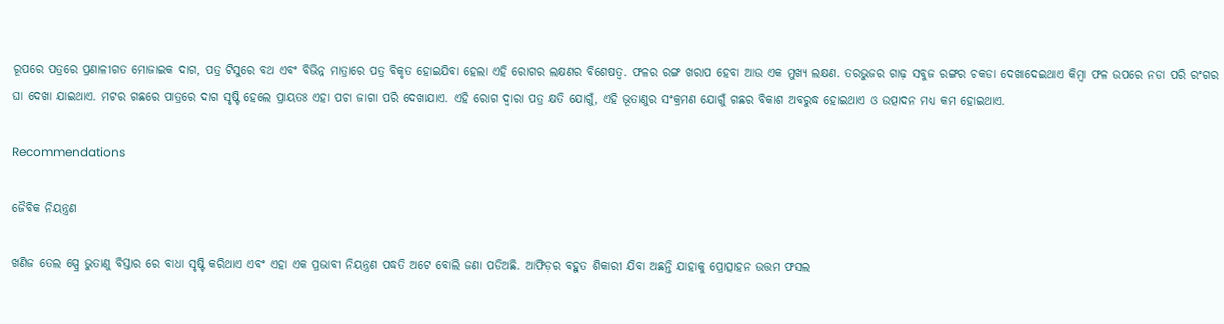ରୂପରେ ପତ୍ରରେ ପ୍ରଣାଳୀଗତ ମୋଜାଇକ ଦାଗ, ପତ୍ର ଟିସୁରେ ବଥ ଏବଂ ବିଭିନ୍ନ ମାତ୍ରାରେ ପତ୍ର ବିକୃତ ହୋଇଯିବା ହେଲା ଏହି ରୋଗର ଲକ୍ଷଣର ବିଶେଷତ୍ୱ. ଫଳର ରଙ୍ଗ ଖରାପ ହେବା ଆଉ ଏକ ମୁଖ୍ୟ ଲକ୍ଷଣ. ତରଭୁଜର ଗାଢ଼ ସବୁଜ ରଙ୍ଗର ଚକଡା ଦେଖାଦେଇଥାଏ କିମ୍ବା ଫଳ ଉପରେ ନଡା ପରି ରଂଗର ଘା ଦେଖା ଯାଇଥାଏ. ମଟର ଗଛରେ ପାତ୍ରରେ ଦାଗ ସୃଷ୍ଟି ହେଲେ ପ୍ରାୟତଃ ଏହା ପଚା ଜାଗା ପରି ଦେଖାଯାଏ. ଏହି ରୋଗ ଦ୍ୱାରା ପତ୍ର କ୍ଷତି ଯୋଗୁଁ, ଏହି ଭୂତାଣୁର ସଂକ୍ରମଣ ଯୋଗୁଁ ଗଛର ବିକାଶ ଅବରୁଦ୍ଧ ହୋଇଥାଏ ଓ ଉତ୍ପାଦନ ମଧ୍ୟ କମ ହୋଇଥାଏ.

Recommendations

ଜୈବିକ ନିୟନ୍ତ୍ରଣ

ଖଣିଜ ତେଲ ସ୍ପ୍ରେ ଭୁତାଣୁ ବିସ୍ତାର ରେ ବାଧା ସୃଷ୍ଟି କରିଥାଏ ଏବଂ ଏହା ଏକ ପ୍ରଭାବୀ ନିୟନ୍ତ୍ରଣ ପଦ୍ଧତି ଅଟେ ବୋଲି ଜଣା ପଡିଅଛି. ଆଫିଡ଼ର ବହୁତ ଶିକାରୀ ଯିବା ଅଛନ୍ତି ଯାହାକୁ ପ୍ରୋତ୍ସାହନ ଉତ୍ତମ ଫସଲ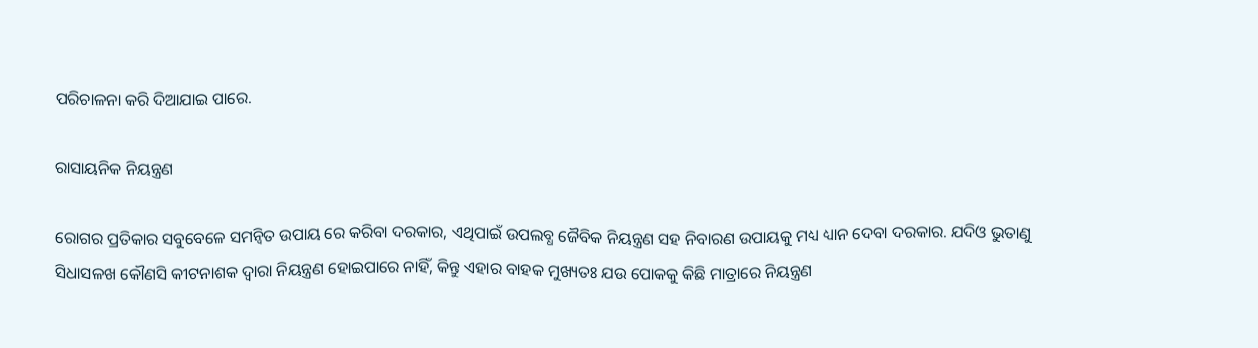ପରିଚାଳନା କରି ଦିଆଯାଇ ପାରେ.

ରାସାୟନିକ ନିୟନ୍ତ୍ରଣ

ରୋଗର ପ୍ରତିକାର ସବୁବେଳେ ସମନ୍ବିତ ଉପାୟ ରେ କରିବା ଦରକାର, ଏଥିପାଇଁ ଉପଲବ୍ଧ ଜୈବିକ ନିୟନ୍ତ୍ରଣ ସହ ନିବାରଣ ଉପାୟକୁ ମଧ୍ୟ ଧ୍ୟାନ ଦେବା ଦରକାର. ଯଦିଓ ଭୁତାଣୁ ସିଧାସଳଖ କୌଣସି କୀଟନାଶକ ଦ୍ୱାରା ନିୟନ୍ତ୍ରଣ ହୋଇପାରେ ନାହିଁ, କିନ୍ତୁ ଏହାର ବାହକ ମୁଖ୍ୟତଃ ଯଉ ପୋକକୁ କିଛି ମାତ୍ରାରେ ନିୟନ୍ତ୍ରଣ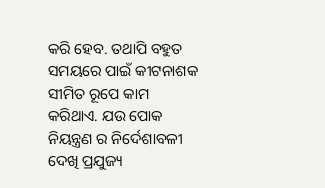କରି ହେବ. ତଥାପି ବହୁତ ସମୟରେ ପାଇଁ କୀଟନାଶକ ସୀମିତ ରୂପେ କାମ କରିଥାଏ. ଯଉ ପୋକ ନିୟନ୍ତ୍ରଣ ର ନିର୍ଦେଶାବଳୀ ଦେଖି ପ୍ରଯୁଜ୍ୟ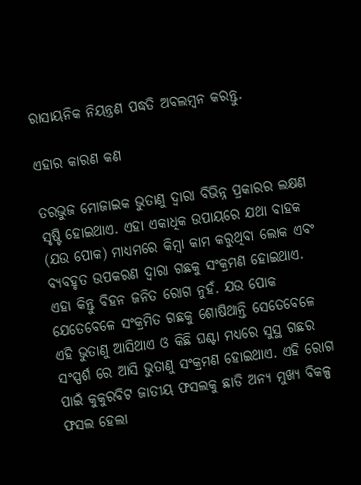ରାସାୟନିକ ନିୟନ୍ତ୍ରଣ ପଦ୍ଧତି ଅବଲମ୍ବନ କରନ୍ତୁ.

ଏହାର କାରଣ କଣ

ତରଭୁଜ ମୋଜାଇକ ଭୁତାଣୁ ଦ୍ୱାରା ବିଭିନ୍ନ ପ୍ରକାରର ଲକ୍ଷଣ ସୃଷ୍ଟି ହୋଇଥାଏ. ଏହା ଏକାଧିକ ଉପାୟରେ ଯଥା ବାହକ (ଯଉ ପୋକ) ମାଧ୍ୟମରେ କିମ୍ବା କାମ କରୁଥିବା ଲୋକ ଏବଂ ବ୍ୟବହୃତ ଉପକରଣ ଦ୍ୱାରା ଗଛକୁ ସଂକ୍ରମଣ ହୋଇଥାଏ. ଏହା କିନ୍ତୁ ବିହନ ଜନିତ ରୋଗ ନୁହଁ. ଯଉ ପୋକ ଯେତେବେଳେ ସଂକ୍ରମିତ ଗଛକୁ ଶୋଷିଥାନ୍ତି ସେତେବେଳେ ଏହି ଭୁତାଣୁ ଆସିଥାଏ ଓ କିଛି ଘଣ୍ଟା ମଧ୍ୟରେ ସୁସ୍ଥ ଗଛର ସଂସ୍ପର୍ଶ ରେ ଆସି ଭୁତାଣୁ ସଂକ୍ରମଣ ହୋଇଥାଏ. ଏହି ରୋଗ ପାଇଁ କୁକୁରବିଟ ଜାତୀୟ ଫସଲକୁ ଛାଡି ଅନ୍ୟ ମୁଖ୍ୟ ବିକଳ୍ପ ଫସଲ ହେଲା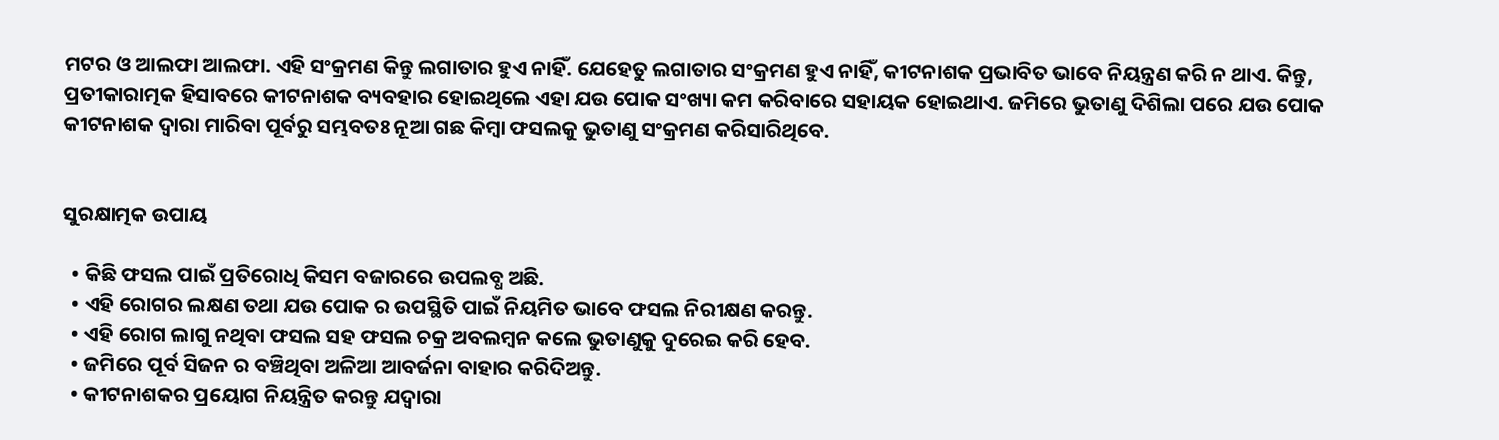ମଟର ଓ ଆଲଫା ଆଲଫା. ଏହି ସଂକ୍ରମଣ କିନ୍ତୁ ଲଗାତାର ହୁଏ ନାହିଁ. ଯେହେତୁ ଲଗାତାର ସଂକ୍ରମଣ ହୁଏ ନାହିଁ, କୀଟନାଶକ ପ୍ରଭାବିତ ଭାବେ ନିୟନ୍ତ୍ରଣ କରି ନ ଥାଏ. କିନ୍ତୁ, ପ୍ରତୀକାରାତ୍ମକ ହିସାବରେ କୀଟନାଶକ ବ୍ୟବହାର ହୋଇଥିଲେ ଏହା ଯଉ ପୋକ ସଂଖ୍ୟା କମ କରିବାରେ ସହାୟକ ହୋଇଥାଏ. ଜମିରେ ଭୁତାଣୁ ଦିଶିଲା ପରେ ଯଉ ପୋକ କୀଟନାଶକ ଦ୍ୱାରା ମାରିବା ପୂର୍ବରୁ ସମ୍ଭବତଃ ନୂଆ ଗଛ କିମ୍ବା ଫସଲକୁ ଭୁତାଣୁ ସଂକ୍ରମଣ କରିସାରିଥିବେ.


ସୁରକ୍ଷାତ୍ମକ ଉପାୟ

  • କିଛି ଫସଲ ପାଇଁ ପ୍ରତିରୋଧି କିସମ ବଜାରରେ ଉପଲବ୍ଧ ଅଛି.
  • ଏହି ରୋଗର ଲକ୍ଷଣ ତଥା ଯଉ ପୋକ ର ଉପସ୍ଥିତି ପାଇଁ ନିୟମିତ ଭାବେ ଫସଲ ନିରୀକ୍ଷଣ କରନ୍ତୁ.
  • ଏହି ରୋଗ ଲାଗୁ ନଥିବା ଫସଲ ସହ ଫସଲ ଚକ୍ର ଅବଲମ୍ବନ କଲେ ଭୁତାଣୁକୁ ଦୁରେଇ କରି ହେବ.
  • ଜମିରେ ପୂର୍ବ ସିଜନ ର ବଞ୍ଚିଥିବା ଅଳିଆ ଆବର୍ଜନା ବାହାର କରିଦିଅନ୍ତୁ.
  • କୀଟନାଶକର ପ୍ରୟୋଗ ନିୟନ୍ତ୍ରିତ କରନ୍ତୁ ଯଦ୍ୱାରା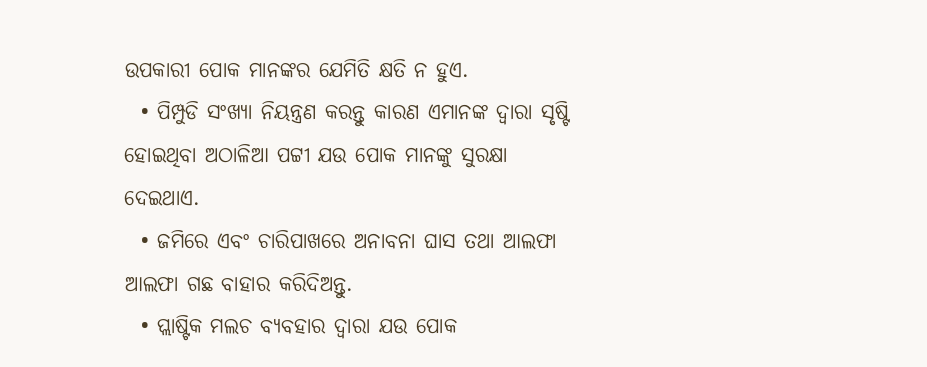ଉପକାରୀ ପୋକ ମାନଙ୍କର ଯେମିତି କ୍ଷତି ନ ହୁଏ.
  • ପିମ୍ପୁଡି ସଂଖ୍ୟା ନିୟନ୍ତ୍ରଣ କରନ୍ତୁ କାରଣ ଏମାନଙ୍କ ଦ୍ୱାରା ସୃଷ୍ଟି ହୋଇଥିବା ଅଠାଳିଆ ପଟ୍ଟୀ ଯଉ ପୋକ ମାନଙ୍କୁ ସୁରକ୍ଷା ଦେଇଥାଏ.
  • ଜମିରେ ଏବଂ ଚାରିପାଖରେ ଅନାବନା ଘାସ ତଥା ଆଲଫା ଆଲଫା ଗଛ ବାହାର କରିଦିଅନ୍ତୁ.
  • ପ୍ଲାଷ୍ଟିକ ମଲଚ ବ୍ୟବହାର ଦ୍ୱାରା ଯଉ ପୋକ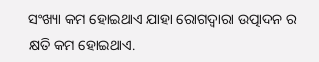ସଂଖ୍ୟା କମ ହୋଇଥାଏ ଯାହା ରୋଗଦ୍ୱାରା ଉତ୍ପାଦନ ର କ୍ଷତି କମ ହୋଇଥାଏ.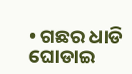• ଗଛର ଧାଡି ଘୋଡାଇ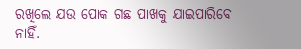ରଖିଲେ ଯଉ ପୋକ ଗଛ ପାଖକୁ ଯାଇପାରିବେ ନାହିଁ.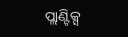ପ୍ଲାଣ୍ଟିକ୍ସ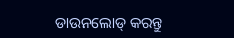ଡାଉନଲୋଡ୍ କରନ୍ତୁ